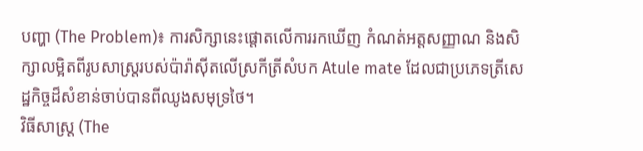បញ្ហា (The Problem)៖ ការសិក្សានេះផ្តោតលើការរកឃើញ កំណត់អត្តសញ្ញាណ និងសិក្សាលម្អិតពីរូបសាស្ត្ររបស់ប៉ារ៉ាស៊ីតលើស្រកីត្រីសំបក Atule mate ដែលជាប្រភេទត្រីសេដ្ឋកិច្ចដ៏សំខាន់ចាប់បានពីឈូងសមុទ្រថៃ។
វិធីសាស្ត្រ (The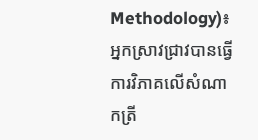Methodology)៖ អ្នកស្រាវជ្រាវបានធ្វើការវិភាគលើសំណាកត្រី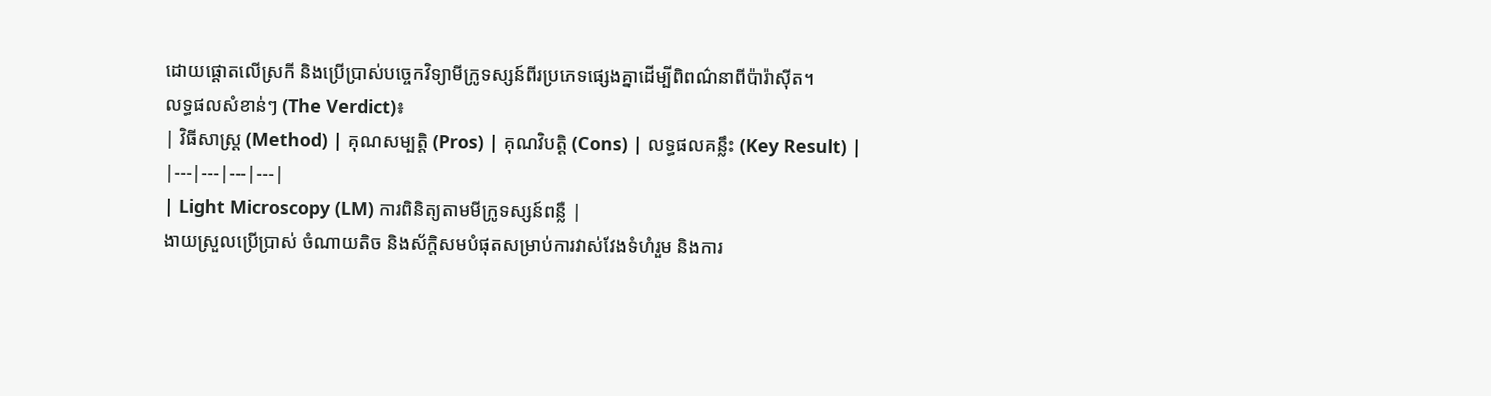ដោយផ្ដោតលើស្រកី និងប្រើប្រាស់បច្ចេកវិទ្យាមីក្រូទស្សន៍ពីរប្រភេទផ្សេងគ្នាដើម្បីពិពណ៌នាពីប៉ារ៉ាស៊ីត។
លទ្ធផលសំខាន់ៗ (The Verdict)៖
| វិធីសាស្ត្រ (Method) | គុណសម្បត្តិ (Pros) | គុណវិបត្តិ (Cons) | លទ្ធផលគន្លឹះ (Key Result) |
|---|---|---|---|
| Light Microscopy (LM) ការពិនិត្យតាមមីក្រូទស្សន៍ពន្លឺ |
ងាយស្រួលប្រើប្រាស់ ចំណាយតិច និងស័ក្តិសមបំផុតសម្រាប់ការវាស់វែងទំហំរួម និងការ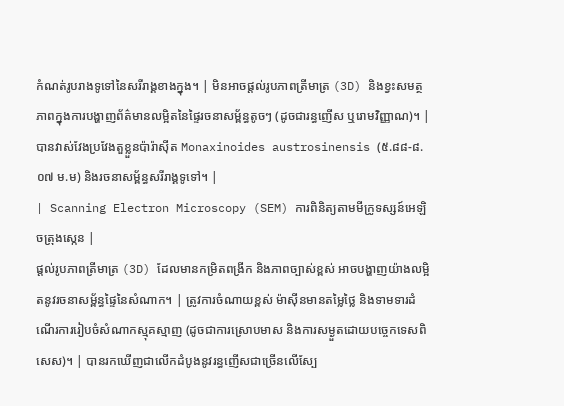កំណត់រូបរាងទូទៅនៃសរីរាង្គខាងក្នុង។ | មិនអាចផ្តល់រូបភាពត្រីមាត្រ (3D) និងខ្វះសមត្ថភាពក្នុងការបង្ហាញព័ត៌មានលម្អិតនៃផ្ទៃរចនាសម្ព័ន្ធតូចៗ (ដូចជារន្ធញើស ឬរោមវិញ្ញាណ)។ | បានវាស់វែងប្រវែងតួខ្លួនប៉ារ៉ាស៊ីត Monaxinoides austrosinensis (៥.៨៨-៨.០៧ ម.ម) និងរចនាសម្ព័ន្ធសរីរាង្គទូទៅ។ |
| Scanning Electron Microscopy (SEM) ការពិនិត្យតាមមីក្រូទស្សន៍អេឡិចត្រុងស្កេន |
ផ្តល់រូបភាពត្រីមាត្រ (3D) ដែលមានកម្រិតពង្រីក និងភាពច្បាស់ខ្ពស់ អាចបង្ហាញយ៉ាងលម្អិតនូវរចនាសម្ព័ន្ធផ្ទៃនៃសំណាក។ | ត្រូវការចំណាយខ្ពស់ ម៉ាស៊ីនមានតម្លៃថ្លៃ និងទាមទារដំណើរការរៀបចំសំណាកស្មុគស្មាញ (ដូចជាការស្រោបមាស និងការសម្ងួតដោយបច្ចេកទេសពិសេស)។ | បានរកឃើញជាលើកដំបូងនូវរន្ធញើសជាច្រើនលើស្បែ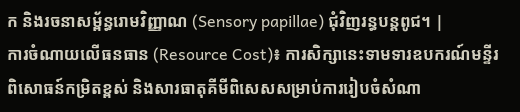ក និងរចនាសម្ព័ន្ធរោមវិញ្ញាណ (Sensory papillae) ជុំវិញរន្ធបន្តពូជ។ |
ការចំណាយលើធនធាន (Resource Cost)៖ ការសិក្សានេះទាមទារឧបករណ៍មន្ទីរពិសោធន៍កម្រិតខ្ពស់ និងសារធាតុគីមីពិសេសសម្រាប់ការរៀបចំសំណា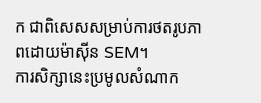ក ជាពិសេសសម្រាប់ការថតរូបភាពដោយម៉ាស៊ីន SEM។
ការសិក្សានេះប្រមូលសំណាក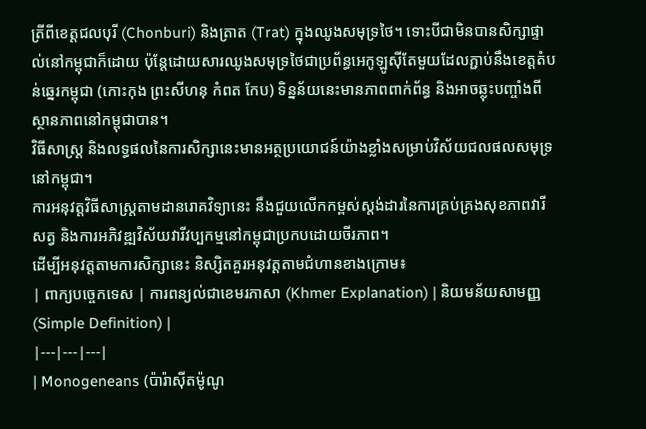ត្រីពីខេត្តជលបុរី (Chonburi) និងត្រាត (Trat) ក្នុងឈូងសមុទ្រថៃ។ ទោះបីជាមិនបានសិក្សាផ្ទាល់នៅកម្ពុជាក៏ដោយ ប៉ុន្តែដោយសារឈូងសមុទ្រថៃជាប្រព័ន្ធអេកូឡូស៊ីតែមួយដែលភ្ជាប់នឹងខេត្តតំបន់ឆ្នេរកម្ពុជា (កោះកុង ព្រះសីហនុ កំពត កែប) ទិន្នន័យនេះមានភាពពាក់ព័ន្ធ និងអាចឆ្លុះបញ្ចាំងពីស្ថានភាពនៅកម្ពុជាបាន។
វិធីសាស្ត្រ និងលទ្ធផលនៃការសិក្សានេះមានអត្ថប្រយោជន៍យ៉ាងខ្លាំងសម្រាប់វិស័យជលផលសមុទ្រនៅកម្ពុជា។
ការអនុវត្តវិធីសាស្ត្រតាមដានរោគវិទ្យានេះ នឹងជួយលើកកម្ពស់ស្តង់ដារនៃការគ្រប់គ្រងសុខភាពវារីសត្វ និងការអភិវឌ្ឍវិស័យវារីវប្បកម្មនៅកម្ពុជាប្រកបដោយចីរភាព។
ដើម្បីអនុវត្តតាមការសិក្សានេះ និស្សិតគួរអនុវត្តតាមជំហានខាងក្រោម៖
| ពាក្យបច្ចេកទេស | ការពន្យល់ជាខេមរភាសា (Khmer Explanation) | និយមន័យសាមញ្ញ (Simple Definition) |
|---|---|---|
| Monogeneans (ប៉ារ៉ាស៊ីតម៉ូណូ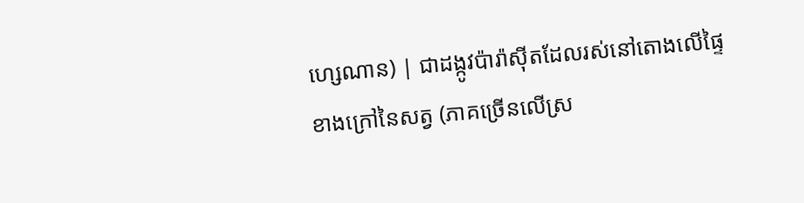ហ្សេណាន) | ជាដង្កូវប៉ារ៉ាស៊ីតដែលរស់នៅតោងលើផ្ទៃខាងក្រៅនៃសត្វ (ភាគច្រើនលើស្រ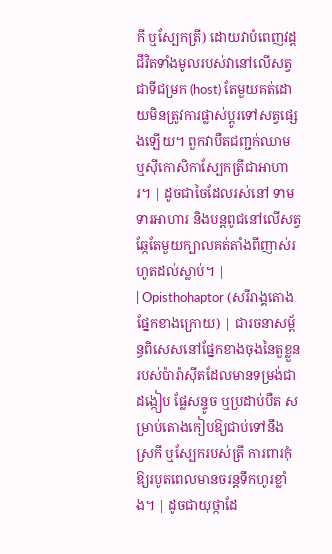កី ឬស្បែកត្រី) ដោយវាបំពេញវដ្តជីវិតទាំងមូលរបស់វានៅលើសត្វជាទីជម្រក (host) តែមួយគត់ដោយមិនត្រូវការផ្លាស់ប្តូរទៅសត្វផ្សេងឡើយ។ ពួកវាបឺតជញ្ជក់ឈាម ឬស៊ីកោសិកាស្បែកត្រីជាអាហារ។ | ដូចជាចៃដែលរស់នៅ ទាមទារអាហារ និងបន្តពូជនៅលើសត្វឆ្កែតែមួយក្បាលគត់តាំងពីញាស់រហូតដល់ស្លាប់។ |
| Opisthohaptor (សរីរាង្គតោងផ្នែកខាងក្រោយ) | ជារចនាសម្ព័ន្ធពិសេសនៅផ្នែកខាងចុងនៃតួខ្លួនរបស់ប៉ារ៉ាស៊ីតដែលមានទម្រង់ជាដង្កៀប ផ្លែសន្ទូច ឬប្រដាប់បឺត សម្រាប់តោងកៀបឱ្យជាប់ទៅនឹងស្រកី ឬស្បែករបស់ត្រី ការពារកុំឱ្យរបូតពេលមានចរន្តទឹកហូរខ្លាំង។ | ដូចជាយុថ្កាដែ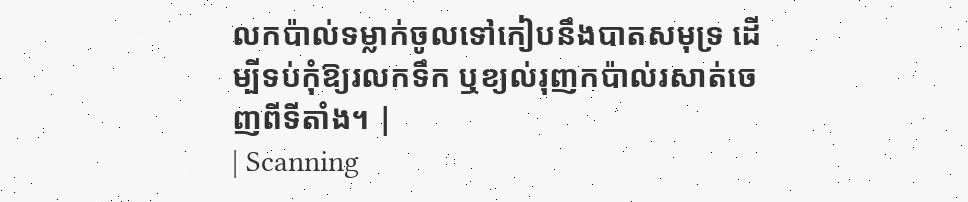លកប៉ាល់ទម្លាក់ចូលទៅកៀបនឹងបាតសមុទ្រ ដើម្បីទប់កុំឱ្យរលកទឹក ឬខ្យល់រុញកប៉ាល់រសាត់ចេញពីទីតាំង។ |
| Scanning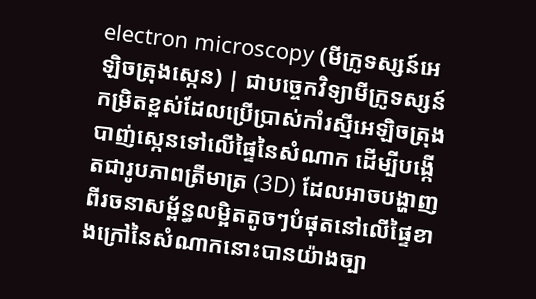electron microscopy (មីក្រូទស្សន៍អេឡិចត្រុងស្កេន) | ជាបច្ចេកវិទ្យាមីក្រូទស្សន៍កម្រិតខ្ពស់ដែលប្រើប្រាស់កាំរស្មីអេឡិចត្រុងបាញ់ស្កេនទៅលើផ្ទៃនៃសំណាក ដើម្បីបង្កើតជារូបភាពត្រីមាត្រ (3D) ដែលអាចបង្ហាញពីរចនាសម្ព័ន្ធលម្អិតតូចៗបំផុតនៅលើផ្ទៃខាងក្រៅនៃសំណាកនោះបានយ៉ាងច្បា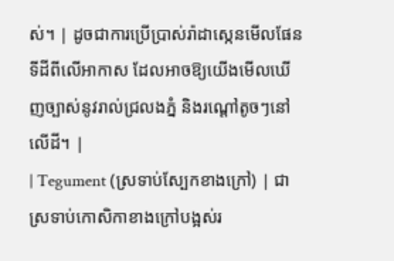ស់។ | ដូចជាការប្រើប្រាស់រ៉ាដាស្កេនមើលផែនទីដីពីលើអាកាស ដែលអាចឱ្យយើងមើលឃើញច្បាស់នូវរាល់ជ្រលងភ្នំ និងរណ្តៅតូចៗនៅលើដី។ |
| Tegument (ស្រទាប់ស្បែកខាងក្រៅ) | ជាស្រទាប់កោសិកាខាងក្រៅបង្អស់រ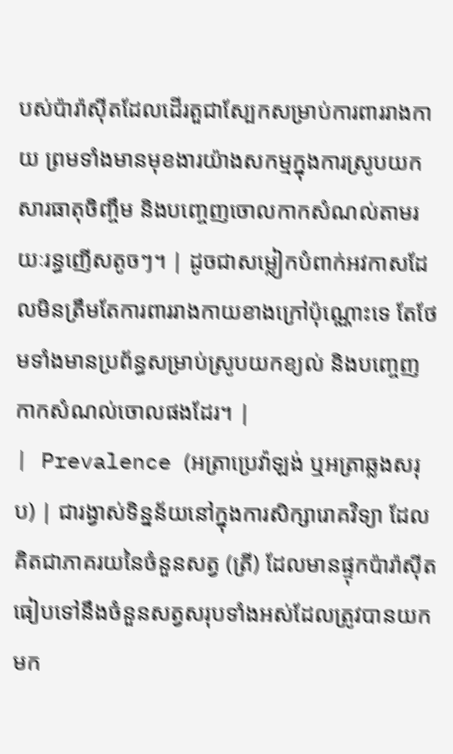បស់ប៉ារ៉ាស៊ីតដែលដើរតួជាស្បែកសម្រាប់ការពាររាងកាយ ព្រមទាំងមានមុខងារយ៉ាងសកម្មក្នុងការស្រូបយកសារធាតុចិញ្ចឹម និងបញ្ចេញចោលកាកសំណល់តាមរយៈរន្ធញើសតូចៗ។ | ដូចជាសម្លៀកបំពាក់អវកាសដែលមិនត្រឹមតែការពាររាងកាយខាងក្រៅប៉ុណ្ណោះទេ តែថែមទាំងមានប្រព័ន្ធសម្រាប់ស្រូបយកខ្យល់ និងបញ្ចេញកាកសំណល់ចោលផងដែរ។ |
| Prevalence (អត្រាប្រេវ៉ាឡង់ ឬអត្រាឆ្លងសរុប) | ជារង្វាស់ទិន្នន័យនៅក្នុងការសិក្សារោគវិទ្យា ដែលគិតជាភាគរយនៃចំនួនសត្វ (ត្រី) ដែលមានផ្ទុកប៉ារ៉ាស៊ីត ធៀបទៅនឹងចំនួនសត្វសរុបទាំងអស់ដែលត្រូវបានយកមក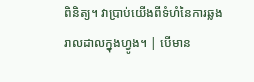ពិនិត្យ។ វាប្រាប់យើងពីទំហំនៃការឆ្លងរាលដាលក្នុងហ្វូង។ | បើមាន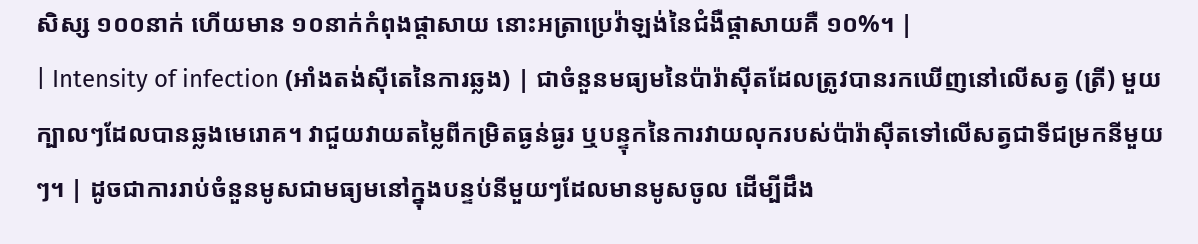សិស្ស ១០០នាក់ ហើយមាន ១០នាក់កំពុងផ្តាសាយ នោះអត្រាប្រេវ៉ាឡង់នៃជំងឺផ្តាសាយគឺ ១០%។ |
| Intensity of infection (អាំងតង់ស៊ីតេនៃការឆ្លង) | ជាចំនួនមធ្យមនៃប៉ារ៉ាស៊ីតដែលត្រូវបានរកឃើញនៅលើសត្វ (ត្រី) មួយក្បាលៗដែលបានឆ្លងមេរោគ។ វាជួយវាយតម្លៃពីកម្រិតធ្ងន់ធ្ងរ ឬបន្ទុកនៃការវាយលុករបស់ប៉ារ៉ាស៊ីតទៅលើសត្វជាទីជម្រកនីមួយៗ។ | ដូចជាការរាប់ចំនួនមូសជាមធ្យមនៅក្នុងបន្ទប់នីមួយៗដែលមានមូសចូល ដើម្បីដឹង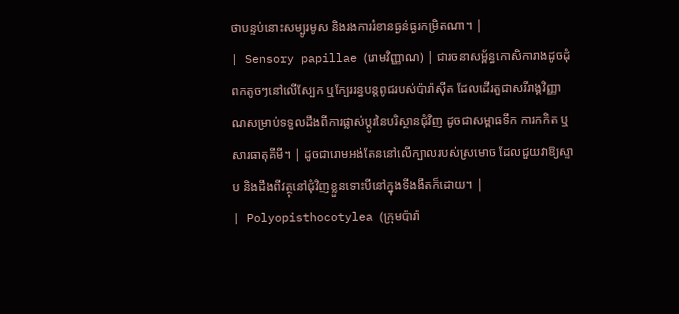ថាបន្ទប់នោះសម្បូរមូស និងរងការរំខានធ្ងន់ធ្ងរកម្រិតណា។ |
| Sensory papillae (រោមវិញ្ញាណ) | ជារចនាសម្ព័ន្ធកោសិការាងដូចដុំពកតូចៗនៅលើស្បែក ឬក្បែររន្ធបន្តពូជរបស់ប៉ារ៉ាស៊ីត ដែលដើរតួជាសរីរាង្គវិញ្ញាណសម្រាប់ទទួលដឹងពីការផ្លាស់ប្តូរនៃបរិស្ថានជុំវិញ ដូចជាសម្ពាធទឹក ការកកិត ឬសារធាតុគីមី។ | ដូចជារោមអង់តែននៅលើក្បាលរបស់ស្រមោច ដែលជួយវាឱ្យស្ទាប និងដឹងពីវត្ថុនៅជុំវិញខ្លួនទោះបីនៅក្នុងទីងងឹតក៏ដោយ។ |
| Polyopisthocotylea (ក្រុមប៉ារ៉ា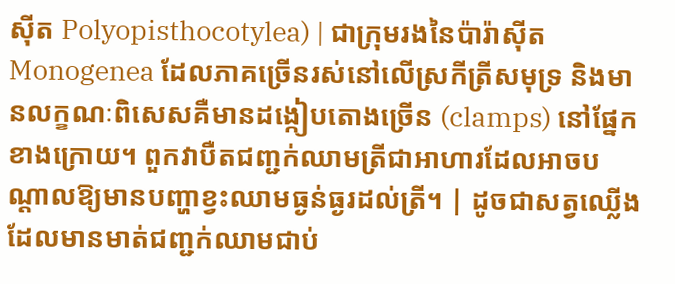ស៊ីត Polyopisthocotylea) | ជាក្រុមរងនៃប៉ារ៉ាស៊ីត Monogenea ដែលភាគច្រើនរស់នៅលើស្រកីត្រីសមុទ្រ និងមានលក្ខណៈពិសេសគឺមានដង្កៀបតោងច្រើន (clamps) នៅផ្នែកខាងក្រោយ។ ពួកវាបឺតជញ្ជក់ឈាមត្រីជាអាហារដែលអាចបណ្តាលឱ្យមានបញ្ហាខ្វះឈាមធ្ងន់ធ្ងរដល់ត្រី។ | ដូចជាសត្វឈ្លើងដែលមានមាត់ជញ្ជក់ឈាមជាប់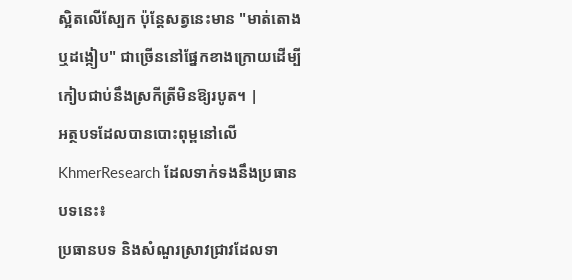ស្អិតលើស្បែក ប៉ុន្តែសត្វនេះមាន "មាត់តោង ឬដង្កៀប" ជាច្រើននៅផ្នែកខាងក្រោយដើម្បីកៀបជាប់នឹងស្រកីត្រីមិនឱ្យរបូត។ |
អត្ថបទដែលបានបោះពុម្ពនៅលើ KhmerResearch ដែលទាក់ទងនឹងប្រធានបទនេះ៖
ប្រធានបទ និងសំណួរស្រាវជ្រាវដែលទា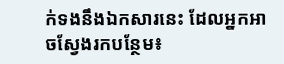ក់ទងនឹងឯកសារនេះ ដែលអ្នកអាចស្វែងរកបន្ថែម៖